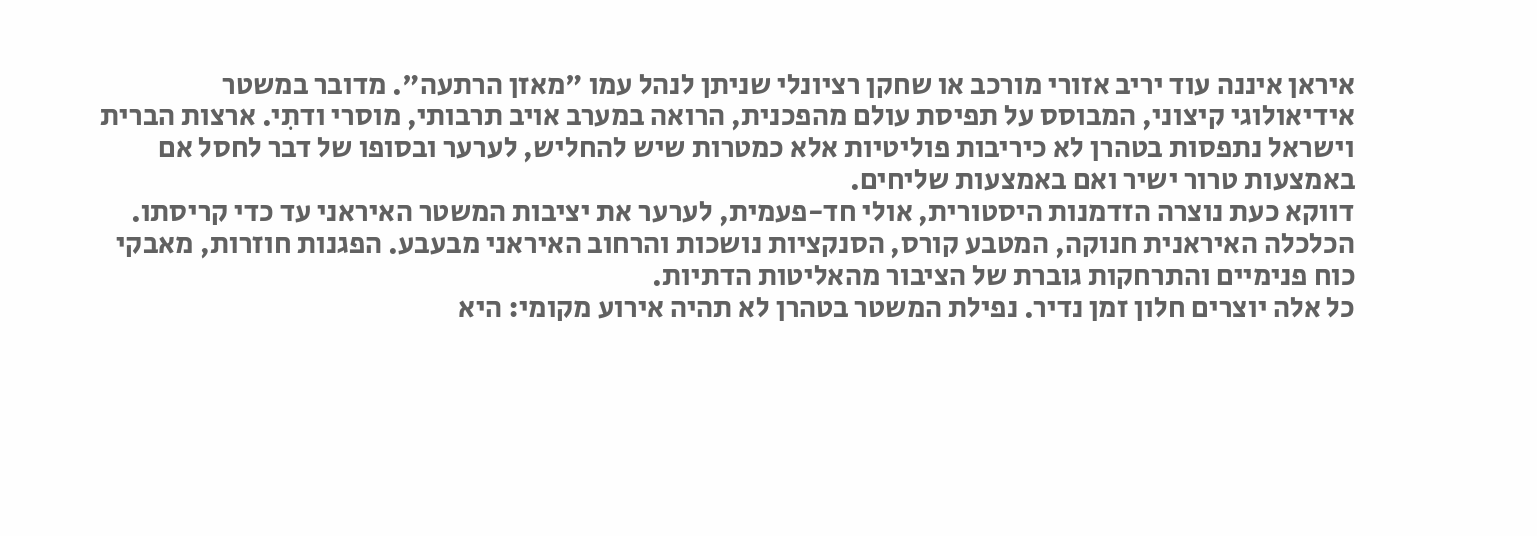איראן איננה עוד יריב אזורי מורכב או שחקן רציונלי שניתן לנהל עמו "מאזן הרתעה". מדובר במשטר אידיאולוגי קיצוני, המבוסס על תפיסת עולם מהפכנית, הרואה במערב אויב תרבותי, מוסרי ודתִי. ארצות הברית וישראל נתפסות בטהרן לא כיריבות פוליטיות אלא כמטרות שיש להחליש, לערער ובסופו של דבר לחסל אם באמצעות טרור ישיר ואם באמצעות שליחים.
דווקא כעת נוצרה הזדמנות היסטורית, אולי חד-פעמית, לערער את יציבות המשטר האיראני עד כדי קריסתו. הכלכלה האיראנית חנוקה, המטבע קורס, הסנקציות נושכות והרחוב האיראני מבעבע. הפגנות חוזרות, מאבקי כוח פנימיים והתרחקות גוברת של הציבור מהאליטות הדתיות.
כל אלה יוצרים חלון זמן נדיר. נפילת המשטר בטהרן לא תהיה אירוע מקומי: היא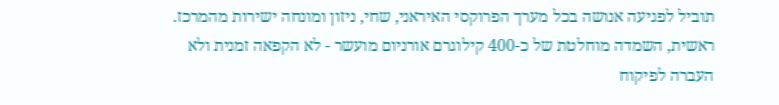תוביל לפגיעה אנושה בכל מערך הפרוקסי האיראני, שחי, ניזון ומונחה ישירות מהמרכז.
ראשית, השמדה מוחלטת של כ-400 קילוגרם אורניום מועשר - לא הקפאה זמנית ולא העברה לפיקוח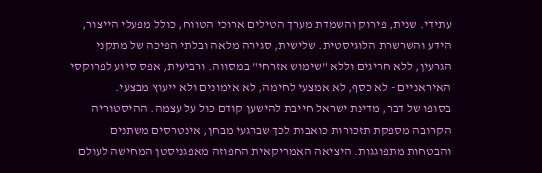עתידי. שנית, פירוק והשמדת מערך הטילים ארוכי הטווח, כולל מפעלי הייצור, הידע והשרשרת הלוגיסטית. שלישית, סגירה מלאה ובלתי הפיכה של מתקני הגרעין, ללא חריגים וללא "שימוש אזרחי" במסווה. ורביעית, אפס סיוע לפרוקסי האיראניים - לא כסף, לא אמצעי לחימה, לא אימונים ולא ייעוץ מבצעי.
בסופו של דבר, מדינת ישראל חייבת להישען קודם כול על עצמה. ההיסטוריה הקרובה מספקת תזכורות כואבות לכך שברגעי מבחן, אינטרסים משתנים והבטחות מתפוגגות. היציאה האמריקאית החפוזה מאפגניסטן המחישה לעולם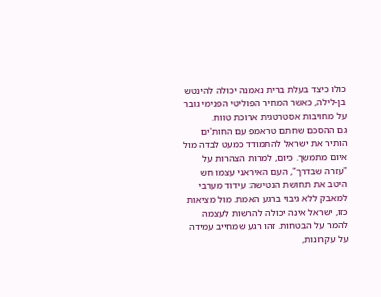כולו כיצד בעלת ברית נאמנה יכולה להינטש בן-לילה, כאשר המחיר הפוליטי הפנימי גובר על מחויבות אסטרטגית ארוכת טווח.
גם ההסכם שחתם טראמפ עם החות'ים הותיר את ישראל להתמודד כמעט לבדה מול איום מתמשך. כיום, למרות הצהרות על "עזרה שבדרך", העם האיראני עצמו חש היטב את תחושת הנטישה: עידוד מערבי למאבק ללא גיבוי ברגע האמת. מול מציאות כזו, ישראל אינה יכולה להרשות לעצמה להמר על הבטחות. זהו רגע שמחייב עמידה על עקרונות,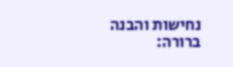נחישות והבנה ברורה: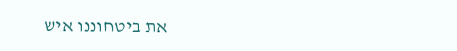את ביטחוננו איש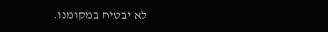לא יבטיח במקומנו.